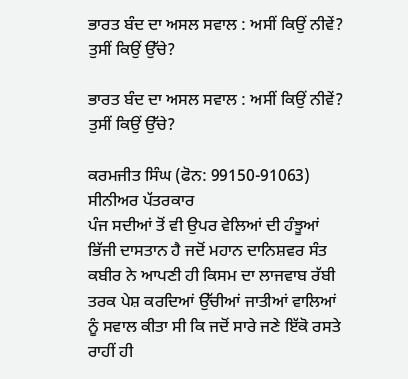ਭਾਰਤ ਬੰਦ ਦਾ ਅਸਲ ਸਵਾਲ : ਅਸੀਂ ਕਿਉਂ ਨੀਵੇਂ? ਤੁਸੀਂ ਕਿਉਂ ਉੱਚੇ?

ਭਾਰਤ ਬੰਦ ਦਾ ਅਸਲ ਸਵਾਲ : ਅਸੀਂ ਕਿਉਂ ਨੀਵੇਂ? ਤੁਸੀਂ ਕਿਉਂ ਉੱਚੇ?

ਕਰਮਜੀਤ ਸਿੰਘ (ਫੋਨ: 99150-91063)
ਸੀਨੀਅਰ ਪੱਤਰਕਾਰ
ਪੰਜ ਸਦੀਆਂ ਤੋਂ ਵੀ ਉਪਰ ਵੇਲਿਆਂ ਦੀ ਹੰਝੂਆਂ ਭਿੱਜੀ ਦਾਸਤਾਨ ਹੈ ਜਦੋਂ ਮਹਾਨ ਦਾਨਿਸ਼ਵਰ ਸੰਤ ਕਬੀਰ ਨੇ ਆਪਣੀ ਹੀ ਕਿਸਮ ਦਾ ਲਾਜਵਾਬ ਰੱਬੀ ਤਰਕ ਪੇਸ਼ ਕਰਦਿਆਂ ਉੱਚੀਆਂ ਜਾਤੀਆਂ ਵਾਲਿਆਂ ਨੂੰ ਸਵਾਲ ਕੀਤਾ ਸੀ ਕਿ ਜਦੋਂ ਸਾਰੇ ਜਣੇ ਇੱਕੋ ਰਸਤੇ ਰਾਹੀਂ ਹੀ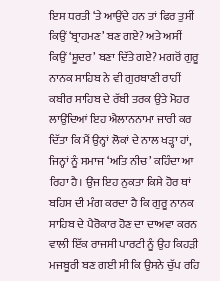ਇਸ ਧਰਤੀ ‘ਤੇ ਆਉਂਦੇ ਹਨ ਤਾਂ ਫਿਰ ਤੁਸੀਂ ਕਿਉਂ ‘ਬ੍ਰਾਹਮਣ’ ਬਣ ਗਏ? ਅਤੇ ਅਸੀਂ ਕਿਉਂ ‘ਸ਼ੂਦਰ’ ਬਣਾ ਦਿੱਤੇ ਗਏ? ਮਗਰੋਂ ਗੁਰੂ ਨਾਨਕ ਸਾਹਿਬ ਨੇ ਵੀ ਗੁਰਬਾਣੀ ਰਾਹੀਂ ਕਬੀਰ ਸਾਹਿਬ ਦੇ ਰੱਬੀ ਤਰਕ ਉਤੇ ਮੋਹਰ ਲਾਉਂਦਿਆਂ ਇਹ ਐਲਾਨਨਾਮਾ ਜਾਰੀ ਕਰ ਦਿੱਤਾ ਕਿ ਮੈਂ ਉਨ੍ਹਾਂ ਲੋਕਾਂ ਦੇ ਨਾਲ ਖੜ੍ਹਾ ਹਾਂ, ਜਿਨ੍ਹਾਂ ਨੂੰ ਸਮਾਜ ‘ਅਤਿ ਨੀਚ’ ਕਹਿੰਦਾ ਆ ਰਿਹਾ ਹੈ। ਉਂਜ ਇਹ ਨੁਕਤਾ ਕਿਸੇ ਹੋਰ ਥਾਂ ਬਹਿਸ ਦੀ ਮੰਗ ਕਰਦਾ ਹੈ ਕਿ ਗੁਰੂ ਨਾਨਕ ਸਾਹਿਬ ਦੇ ਪੈਰੋਕਾਰ ਹੋਣ ਦਾ ਦਾਅਵਾ ਕਰਨ ਵਾਲੀ ਇੱਕ ਰਾਜਸੀ ਪਾਰਟੀ ਨੂੰ ਉਹ ਕਿਹੜੀ ਮਜਬੂਰੀ ਬਣ ਗਈ ਸੀ ਕਿ ਉਸਨੇ ਚੁੱਪ ਰਹਿ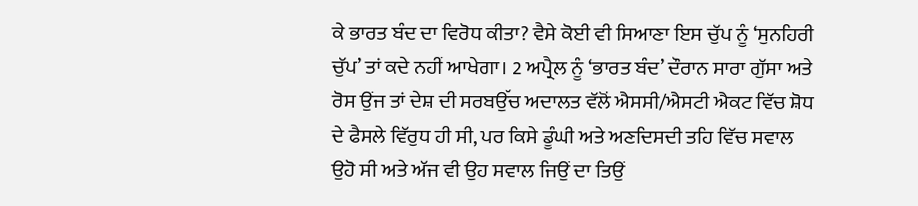ਕੇ ਭਾਰਤ ਬੰਦ ਦਾ ਵਿਰੋਧ ਕੀਤਾ? ਵੈਸੇ ਕੋਈ ਵੀ ਸਿਆਣਾ ਇਸ ਚੁੱਪ ਨੂੰ ‘ਸੁਨਹਿਰੀ ਚੁੱਪ’ ਤਾਂ ਕਦੇ ਨਹੀਂ ਆਖੇਗਾ। 2 ਅਪ੍ਰੈਲ ਨੂੰ ‘ਭਾਰਤ ਬੰਦ’ ਦੌਰਾਨ ਸਾਰਾ ਗੁੱਸਾ ਅਤੇ ਰੋਸ ਉਂਜ ਤਾਂ ਦੇਸ਼ ਦੀ ਸਰਬਉੱਚ ਅਦਾਲਤ ਵੱਲੋਂ ਐਸਸੀ/ਐਸਟੀ ਐਕਟ ਵਿੱਚ ਸ਼ੋਧ ਦੇ ਫੈਸਲੇ ਵਿੱਰੁਧ ਹੀ ਸੀ, ਪਰ ਕਿਸੇ ਡੂੰਘੀ ਅਤੇ ਅਣਦਿਸਦੀ ਤਹਿ ਵਿੱਚ ਸਵਾਲ ਉਹੋ ਸੀ ਅਤੇ ਅੱਜ ਵੀ ਉਹ ਸਵਾਲ ਜਿਉਂ ਦਾ ਤਿਉਂ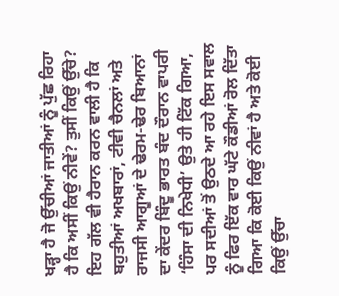ਖੜ੍ਹਾ ਹੈ ਜੋ ਉੱਚੀਆਂ ਜਾਤੀਆਂ ਨੂੰ ਪੁੱਛ ਰਿਹਾ ਹੈ ਕਿ ਅਸੀਂ ਕਿਉਂ ਨੀਵੇਂ? ਤੁਸੀਂ ਕਿਉਂ ਉੱਚੇ?
ਇਹ ਗੱਲ ਵੀ ਹੈਰਾਨ ਕਰਨ ਵਾਲੀ ਹੈ ਕਿ ਬਹੁਤੀਆਂ ਅਖਬਾਰਾਂ, ਟੀਵੀ ਚੈਨਲਾਂ ਅਤੇ ਰਾਜਸੀ ਆਗੂਆਂ ਦੇ ਢੇਰਮ-ਢੇਰ ਬਿਆਨਾਂ ਦਾ ਕੇਂਦਰ ਬਿੰਦੂ ਭਾਰਤ ਬੰਦ ਦੌਰਾਨ ਵਾਪਰੀ ‘ਹਿੰਸਾ ਦੀ ਨਿਖੇਧੀ’ ਉਤੇ ਹੀ ਟਿੱਕ ਗਿਆ, ਪਰ ਸਦੀਆਂ ਤੋਂ ਉਠਦੇ ਆ ਰਹੇ ਇਸ ਸਵਾਲ ਨੂੰ ਫਿਰ ਇੱਕ ਵਾਰ ਘੱਟੇ ਕੌਡੀਆਂ ਰੋਲ ਦਿੱਤਾ ਗਿਆ ਕਿ ਕੋਈ ਕਿਉਂ ਨੀਵਾਂ ਹੈ ਅਤੇ ਕੋਈ ਕਿਉਂ ਉੱਚਾ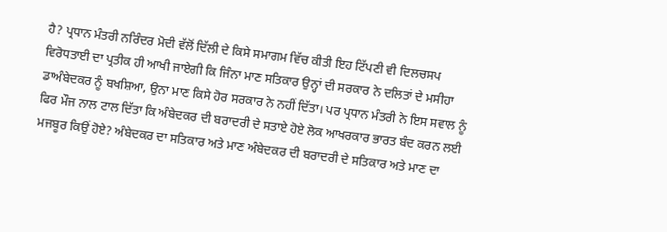ਹੈ? ਪ੍ਰਧਾਨ ਮੰਤਰੀ ਨਰਿੰਦਰ ਮੋਦੀ ਵੱਲੋਂ ਦਿੱਲੀ ਦੇ ਕਿਸੇ ਸਮਾਗਮ ਵਿੱਚ ਕੀਤੀ ਇਹ ਟਿੱਪਣੀ ਵੀ ਦਿਲਚਸਪ ਵਿਰੋਧਤਾਈ ਦਾ ਪ੍ਰਤੀਕ ਹੀ ਆਖੀ ਜਾਏਗੀ ਕਿ ਜਿੰਨਾ ਮਾਣ ਸਤਿਕਾਰ ਉਨ੍ਹਾਂ ਦੀ ਸਰਕਾਰ ਨੇ ਦਲਿਤਾਂ ਦੇ ਮਸੀਹਾ ਡਾਅੰਬੇਦਕਰ ਨੂੰ ਬਖਸ਼ਿਆ, ਉਨਾ ਮਾਣ ਕਿਸੇ ਹੋਰ ਸਰਕਾਰ ਨੇ ਨਹੀਂ ਦਿੱਤਾ। ਪਰ ਪ੍ਰਧਾਨ ਮੰਤਰੀ ਨੇ ਇਸ ਸਵਾਲ ਨੂੰ ਫਿਰ ਮੌਜ ਨਾਲ ਟਾਲ ਦਿੱਤਾ ਕਿ ਅੰਬੇਦਕਰ ਦੀ ਬਰਾਦਰੀ ਦੇ ਸਤਾਏ ਹੋਏ ਲੋਕ ਆਖਰਕਾਰ ਭਾਰਤ ਬੰਦ ਕਰਨ ਲਈ ਮਜਬੂਰ ਕਿਉਂ ਹੋਏ? ਅੰਬੇਦਕਰ ਦਾ ਸਤਿਕਾਰ ਅਤੇ ਮਾਣ ਅੰਬੇਦਕਰ ਦੀ ਬਰਾਦਰੀ ਦੇ ਸਤਿਕਾਰ ਅਤੇ ਮਾਣ ਦਾ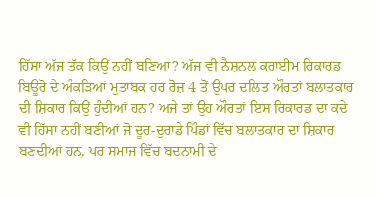ਹਿੱਸਾ ਅੱਜ ਤੱਕ ਕਿਉਂ ਨਹੀਂ ਬਣਿਆ? ਅੱਜ ਵੀ ਨੈਸ਼ਨਲ ਕਰਾਈਮ ਰਿਕਾਰਡ ਬਿਊਰੋ ਦੇ ਅੰਕੜਿਆਂ ਮੁਤਾਬਕ ਹਰ ਰੋਜ਼ 4 ਤੋਂ ਉਪਰ ਦਲਿਤ ਔਰਤਾਂ ਬਲਾਤਕਾਰ ਦੀ ਸ਼ਿਕਾਰ ਕਿਉਂ ਹੁੰਦੀਆਂ ਹਨ? ਅਜੇ ਤਾਂ ਉਹ ਔਰਤਾਂ ਇਸ ਰਿਕਾਰਡ ਦਾ ਕਦੇ ਵੀ ਹਿੱਸਾ ਨਹੀਂ ਬਣੀਆਂ ਜੋ ਦੂਰ-ਦੁਰਾਡੇ ਪਿੰਡਾਂ ਵਿੱਚ ਬਲਾਤਕਾਰ ਦਾ ਸ਼ਿਕਾਰ ਬਣਦੀਆਂ ਹਨ, ਪਰ ਸਮਾਜ ਵਿੱਚ ਬਦਨਾਮੀ ਦੇ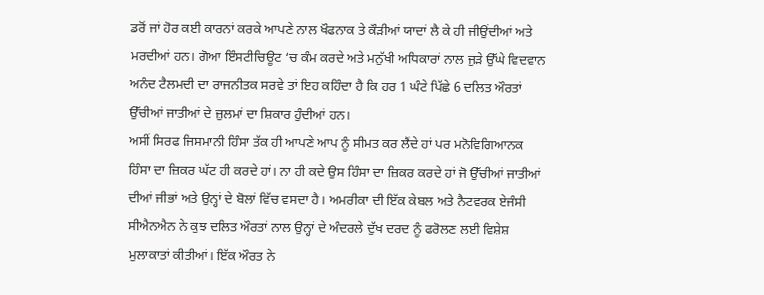ਡਰੋਂ ਜਾਂ ਹੋਰ ਕਈ ਕਾਰਨਾਂ ਕਰਕੇ ਆਪਣੇ ਨਾਲ ਖੌਫਨਾਕ ਤੇ ਕੌੜੀਆਂ ਯਾਦਾਂ ਲੈ ਕੇ ਹੀ ਜੀਉਂਦੀਆਂ ਅਤੇ ਮਰਦੀਆਂ ਹਨ। ਗੋਆ ਇੰਸਟੀਚਿਊਟ ‘ਚ ਕੰਮ ਕਰਦੇ ਅਤੇ ਮਨੁੱਖੀ ਅਧਿਕਾਰਾਂ ਨਾਲ ਜੁੜੇ ਉੱਘੇ ਵਿਦਵਾਨ ਅਨੰਦ ਟੈਲਮਦੀ ਦਾ ਰਾਜਨੀਤਕ ਸਰਵੇ ਤਾਂ ਇਹ ਕਹਿੰਦਾ ਹੈ ਕਿ ਹਰ 1 ਘੰਟੇ ਪਿੱਛੇ 6 ਦਲਿਤ ਔਰਤਾਂ ਉੱਚੀਆਂ ਜਾਤੀਆਂ ਦੇ ਜ਼ੁਲਮਾਂ ਦਾ ਸ਼ਿਕਾਰ ਹੁੰਦੀਆਂ ਹਨ।
ਅਸੀਂ ਸਿਰਫ ਜਿਸਮਾਨੀ ਹਿੰਸਾ ਤੱਕ ਹੀ ਆਪਣੇ ਆਪ ਨੂੰ ਸੀਮਤ ਕਰ ਲੈਂਦੇ ਹਾਂ ਪਰ ਮਨੋਵਿਗਿਆਨਕ ਹਿੰਸਾ ਦਾ ਜ਼ਿਕਰ ਘੱਟ ਹੀ ਕਰਦੇ ਹਾਂ। ਨਾ ਹੀ ਕਦੇ ਉਸ ਹਿੰਸਾ ਦਾ ਜ਼ਿਕਰ ਕਰਦੇ ਹਾਂ ਜੋ ਉੱਚੀਆਂ ਜਾਤੀਆਂ ਦੀਆਂ ਜੀਭਾਂ ਅਤੇ ਉਨ੍ਹਾਂ ਦੇ ਬੋਲਾਂ ਵਿੱਚ ਵਸਦਾ ਹੈ। ਅਮਰੀਕਾ ਦੀ ਇੱਕ ਕੇਬਲ ਅਤੇ ਨੈਟਵਰਕ ਏਜੰਸੀ ਸੀਐਨਐਨ ਨੇ ਕੁਝ ਦਲਿਤ ਔਰਤਾਂ ਨਾਲ ਉਨ੍ਹਾਂ ਦੇ ਅੰਦਰਲੇ ਦੁੱਖ ਦਰਦ ਨੂੰ ਫਰੋਲਣ ਲਈ ਵਿਸ਼ੇਸ਼ ਮੁਲਾਕਾਤਾਂ ਕੀਤੀਆਂ। ਇੱਕ ਔਰਤ ਨੇ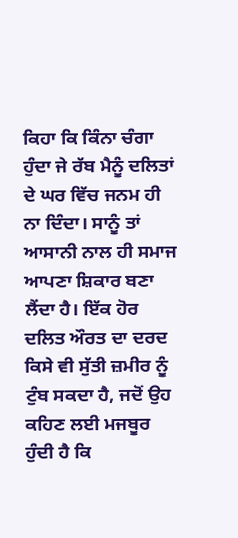ਕਿਹਾ ਕਿ ਕਿੰਨਾ ਚੰਗਾ ਹੁੰਦਾ ਜੇ ਰੱਬ ਮੈਨੂੰ ਦਲਿਤਾਂ ਦੇ ਘਰ ਵਿੱਚ ਜਨਮ ਹੀ ਨਾ ਦਿੰਦਾ। ਸਾਨੂੰ ਤਾਂ ਆਸਾਨੀ ਨਾਲ ਹੀ ਸਮਾਜ ਆਪਣਾ ਸ਼ਿਕਾਰ ਬਣਾ ਲੈਂਦਾ ਹੈ। ਇੱਕ ਹੋਰ ਦਲਿਤ ਔਰਤ ਦਾ ਦਰਦ ਕਿਸੇ ਵੀ ਸੁੱਤੀ ਜ਼ਮੀਰ ਨੂੰ ਟੁੰਬ ਸਕਦਾ ਹੈ, ਜਦੋਂ ਉਹ ਕਹਿਣ ਲਈ ਮਜਬੂਰ ਹੁੰਦੀ ਹੈ ਕਿ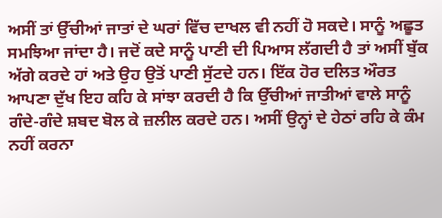ਅਸੀਂ ਤਾਂ ਉੱਚੀਆਂ ਜਾਤਾਂ ਦੇ ਘਰਾਂ ਵਿੱਚ ਦਾਖਲ ਵੀ ਨਹੀਂ ਹੋ ਸਕਦੇ। ਸਾਨੂੰ ਅਛੂਤ ਸਮਝਿਆ ਜਾਂਦਾ ਹੈ। ਜਦੋਂ ਕਦੇ ਸਾਨੂੰ ਪਾਣੀ ਦੀ ਪਿਆਸ ਲੱਗਦੀ ਹੈ ਤਾਂ ਅਸੀਂ ਬੁੱਕ ਅੱਗੇ ਕਰਦੇ ਹਾਂ ਅਤੇ ਉਹ ਉਤੋਂ ਪਾਣੀ ਸੁੱਟਦੇ ਹਨ। ਇੱਕ ਹੋਰ ਦਲਿਤ ਔਰਤ ਆਪਣਾ ਦੁੱਖ ਇਹ ਕਹਿ ਕੇ ਸਾਂਝਾ ਕਰਦੀ ਹੈ ਕਿ ਉੱਚੀਆਂ ਜਾਤੀਆਂ ਵਾਲੇ ਸਾਨੂੰ ਗੰਦੇ-ਗੰਦੇ ਸ਼ਬਦ ਬੋਲ ਕੇ ਜ਼ਲੀਲ ਕਰਦੇ ਹਨ। ਅਸੀਂ ਉਨ੍ਹਾਂ ਦੇ ਹੇਠਾਂ ਰਹਿ ਕੇ ਕੰਮ ਨਹੀਂ ਕਰਨਾ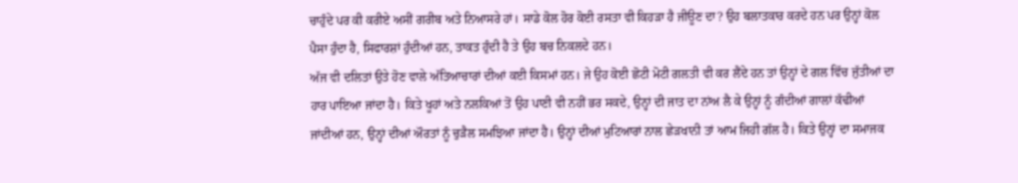ਚਾਹੁੰਦੇ ਪਰ ਕੀ ਕਰੀਏ ਅਸੀਂ ਗਰੀਬ ਅਤੇ ਨਿਆਸਰੇ ਹਾਂ। ਸਾਡੇ ਕੋਲ ਹੋਰ ਕੋਈ ਰਸਤਾ ਵੀ ਕਿਹੜਾ ਹੈ ਜੀਊਣ ਦਾ? ਉਹ ਬਲਾਤਕਾਰ ਕਰਦੇ ਹਨ ਪਰ ਉਨ੍ਹਾਂ ਕੋਲ ਪੈਸਾ ਹੁੰਦਾ ਹੈ, ਸਿਫਾਰਸ਼ਾਂ ਹੁੰਦੀਆਂ ਹਨ, ਤਾਕਤ ਹੁੰਦੀ ਹੈ ਤੇ ਉਹ ਬਚ ਨਿਕਲਦੇ ਹਨ।
ਅੱਜ ਵੀ ਦਲਿਤਾਂ ਉਤੇ ਹੋਣ ਵਾਲੇ ਅੱਤਿਆਚਾਰਾਂ ਦੀਆਂ ਕਈ ਕਿਸਮਾਂ ਹਨ। ਜੇ ਉਹ ਕੋਈ ਛੋਟੀ ਮੋਟੀ ਗਲਤੀ ਵੀ ਕਰ ਲੈਂਦੇ ਹਨ ਤਾਂ ਉਨ੍ਹਾਂ ਦੇ ਗਲ ਵਿੱਚ ਜੁੱਤੀਆਂ ਦਾ ਹਾਰ ਪਾਇਆ ਜਾਂਦਾ ਹੈ। ਕਿਤੇ ਖੂਹਾਂ ਅਤੇ ਨਲਕਿਆਂ ਤੋਂ ਉਹ ਪਾਣੀ ਵੀ ਨਹੀਂ ਭਰ ਸਕਦੇ, ਉਨ੍ਹਾਂ ਦੀ ਜਾਤ ਦਾ ਨਾਂਅ ਲੈ ਕੇ ਉਨ੍ਹਾਂ ਨੂੰ ਗੰਦੀਆਂ ਗਾਲਾਂ ਕੱਢੀਆਂ ਜਾਂਦੀਆਂ ਹਨ, ਉਨ੍ਹਾਂ ਦੀਆਂ ਔਰਤਾਂ ਨੂੰ ਚੁੜੈਲ ਸਮਝਿਆ ਜਾਂਦਾ ਹੈ। ਉਨ੍ਹਾਂ ਦੀਆਂ ਮੁਟਿਆਰਾਂ ਨਾਲ ਛੇੜਖਾਨੀ ਤਾਂ ਆਮ ਜਿਹੀ ਗੱਲ ਹੈ। ਕਿਤੇ ਉਨ੍ਹਾਂ ਦਾ ਸਮਾਜਕ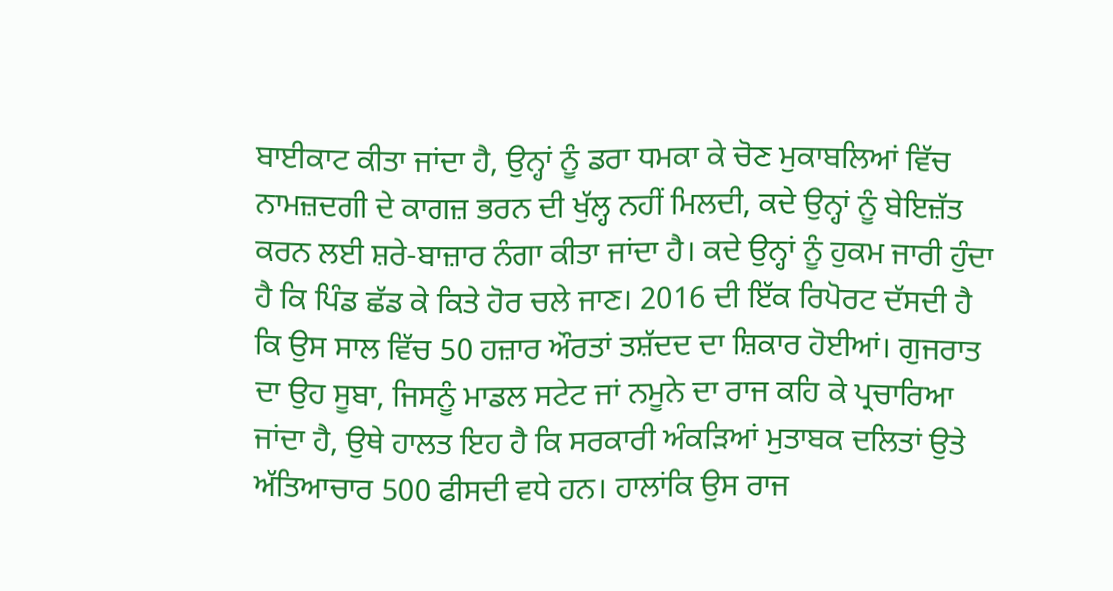ਬਾਈਕਾਟ ਕੀਤਾ ਜਾਂਦਾ ਹੈ, ਉਨ੍ਹਾਂ ਨੂੰ ਡਰਾ ਧਮਕਾ ਕੇ ਚੋਣ ਮੁਕਾਬਲਿਆਂ ਵਿੱਚ ਨਾਮਜ਼ਦਗੀ ਦੇ ਕਾਗਜ਼ ਭਰਨ ਦੀ ਖੁੱਲ੍ਹ ਨਹੀਂ ਮਿਲਦੀ, ਕਦੇ ਉਨ੍ਹਾਂ ਨੂੰ ਬੇਇਜ਼ੱਤ ਕਰਨ ਲਈ ਸ਼ਰੇ-ਬਾਜ਼ਾਰ ਨੰਗਾ ਕੀਤਾ ਜਾਂਦਾ ਹੈ। ਕਦੇ ਉਨ੍ਹਾਂ ਨੂੰ ਹੁਕਮ ਜਾਰੀ ਹੁੰਦਾ ਹੈ ਕਿ ਪਿੰਡ ਛੱਡ ਕੇ ਕਿਤੇ ਹੋਰ ਚਲੇ ਜਾਣ। 2016 ਦੀ ਇੱਕ ਰਿਪੋਰਟ ਦੱਸਦੀ ਹੈ ਕਿ ਉਸ ਸਾਲ ਵਿੱਚ 50 ਹਜ਼ਾਰ ਔਰਤਾਂ ਤਸ਼ੱਦਦ ਦਾ ਸ਼ਿਕਾਰ ਹੋਈਆਂ। ਗੁਜਰਾਤ ਦਾ ਉਹ ਸੂਬਾ, ਜਿਸਨੂੰ ਮਾਡਲ ਸਟੇਟ ਜਾਂ ਨਮੂਨੇ ਦਾ ਰਾਜ ਕਹਿ ਕੇ ਪ੍ਰਚਾਰਿਆ ਜਾਂਦਾ ਹੈ, ਉਥੇ ਹਾਲਤ ਇਹ ਹੈ ਕਿ ਸਰਕਾਰੀ ਅੰਕੜਿਆਂ ਮੁਤਾਬਕ ਦਲਿਤਾਂ ਉਤੇ ਅੱਤਿਆਚਾਰ 500 ਫੀਸਦੀ ਵਧੇ ਹਨ। ਹਾਲਾਂਕਿ ਉਸ ਰਾਜ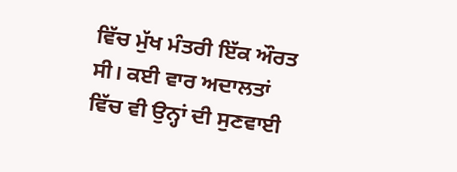ਵਿੱਚ ਮੁੱਖ ਮੰਤਰੀ ਇੱਕ ਔਰਤ ਸੀ। ਕਈ ਵਾਰ ਅਦਾਲਤਾਂ ਵਿੱਚ ਵੀ ਉਨ੍ਹਾਂ ਦੀ ਸੁਣਵਾਈ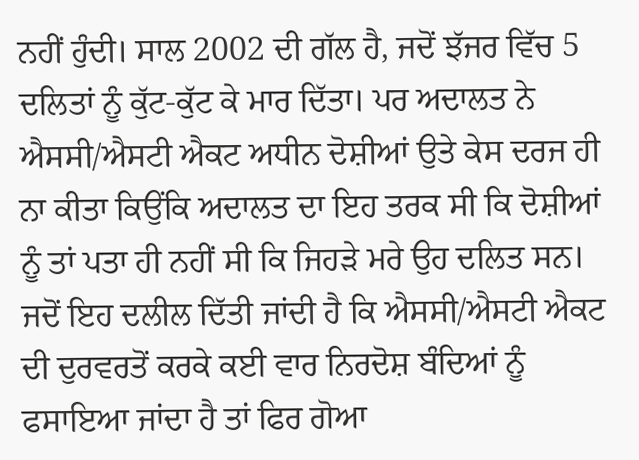ਨਹੀਂ ਹੁੰਦੀ। ਸਾਲ 2002 ਦੀ ਗੱਲ ਹੈ, ਜਦੋਂ ਝੱਜਰ ਵਿੱਚ 5 ਦਲਿਤਾਂ ਨੂੰ ਕੁੱਟ-ਕੁੱਟ ਕੇ ਮਾਰ ਦਿੱਤਾ। ਪਰ ਅਦਾਲਤ ਨੇ ਐਸਸੀ/ਐਸਟੀ ਐਕਟ ਅਧੀਨ ਦੋਸ਼ੀਆਂ ਉਤੇ ਕੇਸ ਦਰਜ ਹੀ ਨਾ ਕੀਤਾ ਕਿਉਂਕਿ ਅਦਾਲਤ ਦਾ ਇਹ ਤਰਕ ਸੀ ਕਿ ਦੋਸ਼ੀਆਂ ਨੂੰ ਤਾਂ ਪਤਾ ਹੀ ਨਹੀਂ ਸੀ ਕਿ ਜਿਹੜੇ ਮਰੇ ਉਹ ਦਲਿਤ ਸਨ। ਜਦੋਂ ਇਹ ਦਲੀਲ ਦਿੱਤੀ ਜਾਂਦੀ ਹੈ ਕਿ ਐਸਸੀ/ਐਸਟੀ ਐਕਟ ਦੀ ਦੁਰਵਰਤੋਂ ਕਰਕੇ ਕਈ ਵਾਰ ਨਿਰਦੋਸ਼ ਬੰਦਿਆਂ ਨੂੰ ਫਸਾਇਆ ਜਾਂਦਾ ਹੈ ਤਾਂ ਫਿਰ ਗੋਆ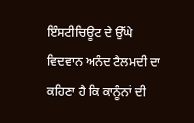ਇੰਸਟੀਚਿਊਟ ਦੇ ਉੱਘੇ ਵਿਦਵਾਨ ਅਨੰਦ ਟੈਲਮਦੀ ਦਾ ਕਹਿਣਾ ਹੈ ਕਿ ਕਾਨੂੰਨਾਂ ਦੀ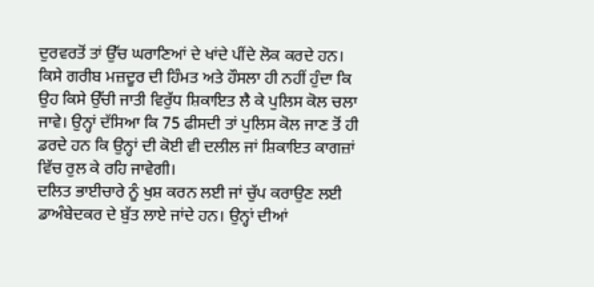ਦੁਰਵਰਤੋਂ ਤਾਂ ਉੱਚ ਘਰਾਣਿਆਂ ਦੇ ਖਾਂਦੇ ਪੀਂਦੇ ਲੋਕ ਕਰਦੇ ਹਨ।  ਕਿਸੇ ਗਰੀਬ ਮਜ਼ਦੂਰ ਦੀ ਹਿੰਮਤ ਅਤੇ ਹੌਸਲਾ ਹੀ ਨਹੀਂ ਹੁੰਦਾ ਕਿ ਉਹ ਕਿਸੇ ਉੱਚੀ ਜਾਤੀ ਵਿਰੁੱਧ ਸ਼ਿਕਾਇਤ ਲੈ ਕੇ ਪੁਲਿਸ ਕੋਲ ਚਲਾ ਜਾਵੇ। ਉਨ੍ਹਾਂ ਦੱਸਿਆ ਕਿ 75 ਫੀਸਦੀ ਤਾਂ ਪੁਲਿਸ ਕੋਲ ਜਾਣ ਤੋਂ ਹੀ ਡਰਦੇ ਹਨ ਕਿ ਉਨ੍ਹਾਂ ਦੀ ਕੋਈ ਵੀ ਦਲੀਲ ਜਾਂ ਸ਼ਿਕਾਇਤ ਕਾਗਜ਼ਾਂ ਵਿੱਚ ਰੁਲ ਕੇ ਰਹਿ ਜਾਵੇਗੀ।
ਦਲਿਤ ਭਾਈਚਾਰੇ ਨੂੰ ਖੁਸ਼ ਕਰਨ ਲਈ ਜਾਂ ਚੁੱਪ ਕਰਾਉਣ ਲਈ ਡਾਅੰਬੇਦਕਰ ਦੇ ਬੁੱਤ ਲਾਏ ਜਾਂਦੇ ਹਨ। ਉਨ੍ਹਾਂ ਦੀਆਂ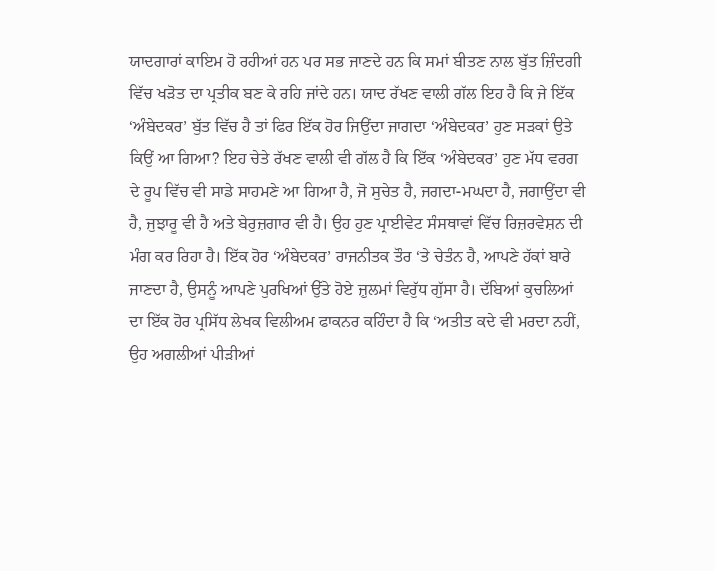ਯਾਦਗਾਰਾਂ ਕਾਇਮ ਹੋ ਰਹੀਆਂ ਹਨ ਪਰ ਸਭ ਜਾਣਦੇ ਹਨ ਕਿ ਸਮਾਂ ਬੀਤਣ ਨਾਲ ਬੁੱਤ ਜ਼ਿੰਦਗੀ ਵਿੱਚ ਖੜੋਤ ਦਾ ਪ੍ਰਤੀਕ ਬਣ ਕੇ ਰਹਿ ਜਾਂਦੇ ਹਨ। ਯਾਦ ਰੱਖਣ ਵਾਲੀ ਗੱਲ ਇਹ ਹੈ ਕਿ ਜੇ ਇੱਕ ‘ਅੰਬੇਦਕਰ’ ਬੁੱਤ ਵਿੱਚ ਹੈ ਤਾਂ ਫਿਰ ਇੱਕ ਹੋਰ ਜਿਉਂਦਾ ਜਾਗਦਾ ‘ਅੰਬੇਦਕਰ’ ਹੁਣ ਸੜਕਾਂ ਉਤੇ ਕਿਉਂ ਆ ਗਿਆ? ਇਹ ਚੇਤੇ ਰੱਖਣ ਵਾਲੀ ਵੀ ਗੱਲ ਹੈ ਕਿ ਇੱਕ ‘ਅੰਬੇਦਕਰ’ ਹੁਣ ਮੱਧ ਵਰਗ ਦੇ ਰੂਪ ਵਿੱਚ ਵੀ ਸਾਡੇ ਸਾਹਮਣੇ ਆ ਗਿਆ ਹੈ, ਜੋ ਸੁਚੇਤ ਹੈ, ਜਗਦਾ-ਮਘਦਾ ਹੈ, ਜਗਾਉਂਦਾ ਵੀ ਹੈ, ਜੁਝਾਰੂ ਵੀ ਹੈ ਅਤੇ ਬੇਰੁਜ਼ਗਾਰ ਵੀ ਹੈ। ਉਹ ਹੁਣ ਪ੍ਰਾਈਵੇਟ ਸੰਸਥਾਵਾਂ ਵਿੱਚ ਰਿਜ਼ਰਵੇਸ਼ਨ ਦੀ ਮੰਗ ਕਰ ਰਿਹਾ ਹੈ। ਇੱਕ ਹੋਰ ‘ਅੰਬੇਦਕਰ’ ਰਾਜਨੀਤਕ ਤੌਰ ‘ਤੇ ਚੇਤੰਨ ਹੈ, ਆਪਣੇ ਹੱਕਾਂ ਬਾਰੇ ਜਾਣਦਾ ਹੈ, ਉਸਨੂੰ ਆਪਣੇ ਪੁਰਖਿਆਂ ਉੱਤੇ ਹੋਏ ਜ਼ੁਲਮਾਂ ਵਿਰੁੱਧ ਗੁੱਸਾ ਹੈ। ਦੱਬਿਆਂ ਕੁਚਲਿਆਂ ਦਾ ਇੱਕ ਹੋਰ ਪ੍ਰਸਿੱਧ ਲੇਖਕ ਵਿਲੀਅਮ ਫਾਕਨਰ ਕਹਿੰਦਾ ਹੈ ਕਿ ‘ਅਤੀਤ ਕਦੇ ਵੀ ਮਰਦਾ ਨਹੀਂ, ਉਹ ਅਗਲੀਆਂ ਪੀੜੀਆਂ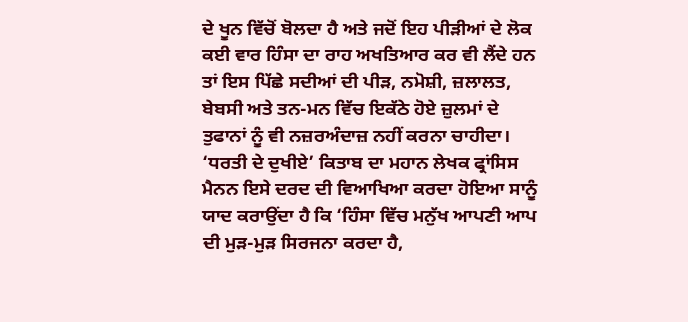ਦੇ ਖੂਨ ਵਿੱਚੋਂ ਬੋਲਦਾ ਹੈ ਅਤੇ ਜਦੋਂ ਇਹ ਪੀੜੀਆਂ ਦੇ ਲੋਕ ਕਈ ਵਾਰ ਹਿੰਸਾ ਦਾ ਰਾਹ ਅਖਤਿਆਰ ਕਰ ਵੀ ਲੈਂਦੇ ਹਨ ਤਾਂ ਇਸ ਪਿੱਛੇ ਸਦੀਆਂ ਦੀ ਪੀੜ, ਨਮੋਸ਼ੀ, ਜ਼ਲਾਲਤ, ਬੇਬਸੀ ਅਤੇ ਤਨ-ਮਨ ਵਿੱਚ ਇਕੱਠੇ ਹੋਏ ਜ਼ੁਲਮਾਂ ਦੇ ਤੁਫਾਨਾਂ ਨੂੰ ਵੀ ਨਜ਼ਰਅੰਦਾਜ਼ ਨਹੀਂ ਕਰਨਾ ਚਾਹੀਦਾ। ‘ਧਰਤੀ ਦੇ ਦੁਖੀਏ’ ਕਿਤਾਬ ਦਾ ਮਹਾਨ ਲੇਖਕ ਫ੍ਰਾਂਸਿਸ ਮੈਨਨ ਇਸੇ ਦਰਦ ਦੀ ਵਿਆਖਿਆ ਕਰਦਾ ਹੋਇਆ ਸਾਨੂੰ ਯਾਦ ਕਰਾਉਂਦਾ ਹੈ ਕਿ ‘ਹਿੰਸਾ ਵਿੱਚ ਮਨੁੱਖ ਆਪਣੀ ਆਪ ਦੀ ਮੁੜ-ਮੁੜ ਸਿਰਜਨਾ ਕਰਦਾ ਹੈ,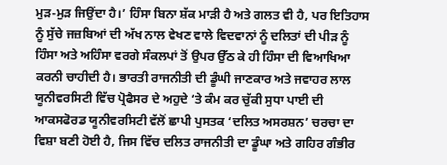ਮੁੜ-ਮੁੜ ਜਿਉਂਦਾ ਹੈ।’ ਹਿੰਸਾ ਬਿਨਾ ਸ਼ੱਕ ਮਾੜੀ ਹੈ ਅਤੇ ਗਲਤ ਵੀ ਹੈ, ਪਰ ਇਤਿਹਾਸ ਨੂੰ ਸੁੱਚੇ ਜਜ਼ਬਿਆਂ ਦੀ ਅੱਖ ਨਾਲ ਵੇਖਣ ਵਾਲੇ ਵਿਦਵਾਨਾਂ ਨੂੰ ਦਲਿਤਾਂ ਦੀ ਪੀੜ ਨੂੰ ਹਿੰਸਾ ਅਤੇ ਅਹਿੰਸਾ ਵਰਗੇ ਸੰਕਲਪਾਂ ਤੋਂ ਉਪਰ ਉੱਠ ਕੇ ਹੀ ਹਿੰਸਾ ਦੀ ਵਿਆਖਿਆ ਕਰਨੀ ਚਾਹੀਦੀ ਹੈ। ਭਾਰਤੀ ਰਾਜਨੀਤੀ ਦੀ ਡੂੰਘੀ ਜਾਣਕਾਰ ਅਤੇ ਜਵਾਹਰ ਲਾਲ ਯੂਨੀਵਰਸਿਟੀ ਵਿੱਚ ਪ੍ਰੋਫੈਸਰ ਦੇ ਅਹੁਦੇ ‘ਤੇ ਕੰਮ ਕਰ ਚੁੱਕੀ ਸੁਧਾ ਪਾਈ ਦੀ ਆਕਸਫੋਰਡ ਯੂਨੀਵਰਸਿਟੀ ਵੱਲੋਂ ਛਾਪੀ ਪੁਸਤਕ ‘ਦਲਿਤ ਅਸਰਸ਼ਨ’ ਚਰਚਾ ਦਾ ਵਿਸ਼ਾ ਬਣੀ ਹੋਈ ਹੈ, ਜਿਸ ਵਿੱਚ ਦਲਿਤ ਰਾਜਨੀਤੀ ਦਾ ਡੂੰਘਾ ਅਤੇ ਗਹਿਰ ਗੰਭੀਰ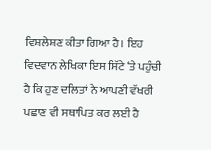ਵਿਸ਼ਲੇਸ਼ਣ ਕੀਤਾ ਗਿਆ ਹੈ। ਇਹ ਵਿਦਵਾਨ ਲੇਖਿਕਾ ਇਸ ਸਿੱਟੇ ‘ਤੇ ਪਹੁੰਚੀ ਹੈ ਕਿ ਹੁਣ ਦਲਿਤਾਂ ਨੇ ਆਪਣੀ ਵੱਖਰੀ ਪਛਾਣ ਵੀ ਸਥਾਪਿਤ ਕਰ ਲਈ ਹੈ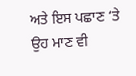ਅਤੇ ਇਸ ਪਛਾਣ ‘ਤੇ ਉਹ ਮਾਣ ਵੀ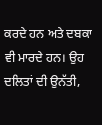ਕਰਦੇ ਹਨ ਅਤੇ ਦਬਕਾ ਵੀ ਮਾਰਦੇ ਹਨ। ਉਹ ਦਲਿਤਾਂ ਦੀ ਉਨੱਤੀ,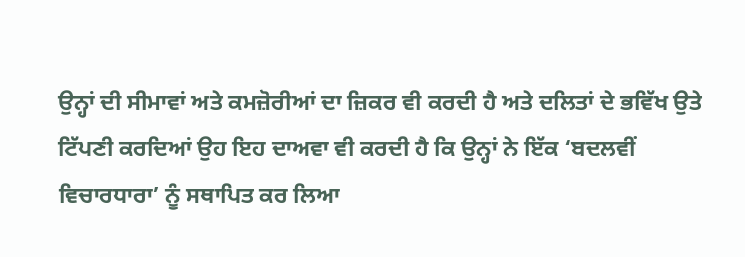ਉਨ੍ਹਾਂ ਦੀ ਸੀਮਾਵਾਂ ਅਤੇ ਕਮਜ਼ੋਰੀਆਂ ਦਾ ਜ਼ਿਕਰ ਵੀ ਕਰਦੀ ਹੈ ਅਤੇ ਦਲਿਤਾਂ ਦੇ ਭਵਿੱਖ ਉਤੇ ਟਿੱਪਣੀ ਕਰਦਿਆਂ ਉਹ ਇਹ ਦਾਅਵਾ ਵੀ ਕਰਦੀ ਹੈ ਕਿ ਉਨ੍ਹਾਂ ਨੇ ਇੱਕ ‘ਬਦਲਵੀਂ ਵਿਚਾਰਧਾਰਾ’ ਨੂੰ ਸਥਾਪਿਤ ਕਰ ਲਿਆ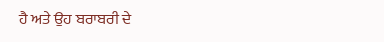ਹੈ ਅਤੇ ਉਹ ਬਰਾਬਰੀ ਦੇ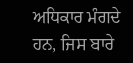ਅਧਿਕਾਰ ਮੰਗਦੇ ਹਨ, ਜਿਸ ਬਾਰੇ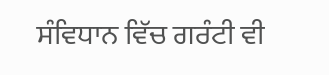ਸੰਵਿਧਾਨ ਵਿੱਚ ਗਰੰਟੀ ਵੀ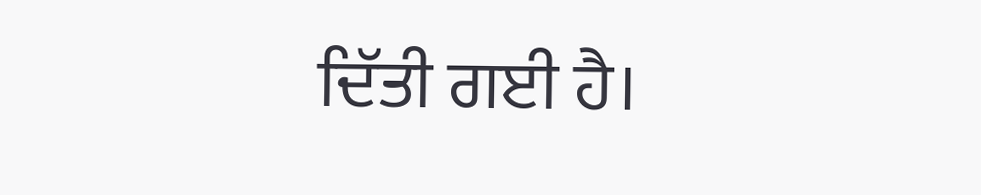ਦਿੱਤੀ ਗਈ ਹੈ।